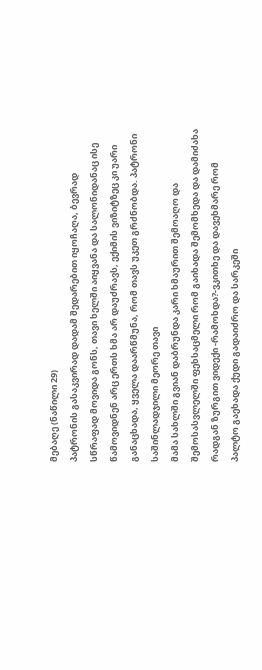მებაღე (ნაწილი 29)
პატრონის გასაკვირად დადამ შედარებით იყოჩაღა, ბევრად სწრაფად მოვიდა გონს, თავი ხელში აიყვანა და სალონიდანაც ისე წამოვიდნენ არც ერთს ხმა არ დაუძრავს, ექიმის ვიზიტზეც კი უარი განაცხადა, ყველა დაარწმუნა, რომ თავს უკეთ გრძნობდა. პატრონი საშინლადჯილი მეორე თავი
მამა სახლში გვიან დაბრუნდა კარი ხმაურით შემოაღო და შემოსასვლელში ფეხსაცმელი რომ გაიხადა შემომხედა და დამიძახა რადგან ზურგით ვიდექი -რამოხდა?-ვკითხე და დავეხმარე რომ პალტო გაეხადა ქუდი გადაიძრო და სარკეში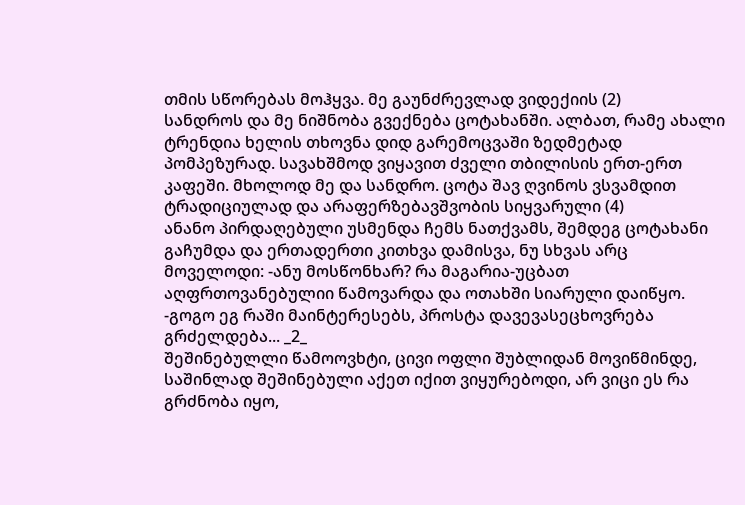თმის სწორებას მოჰყვა. მე გაუნძრევლად ვიდექიის (2)
სანდროს და მე ნიშნობა გვექნება ცოტახანში. ალბათ, რამე ახალი ტრენდია ხელის თხოვნა დიდ გარემოცვაში ზედმეტად პომპეზურად. სავახშმოდ ვიყავით ძველი თბილისის ერთ-ერთ კაფეში. მხოლოდ მე და სანდრო. ცოტა შავ ღვინოს ვსვამდით ტრადიციულად და არაფერზებავშვობის სიყვარული (4)
ანანო პირდაღებული უსმენდა ჩემს ნათქვამს, შემდეგ ცოტახანი გაჩუმდა და ერთადერთი კითხვა დამისვა, ნუ სხვას არც მოველოდი: -ანუ მოსწონხარ? რა მაგარია-უცბათ აღფრთოვანებულიი წამოვარდა და ოთახში სიარული დაიწყო. -გოგო ეგ რაში მაინტერესებს, პროსტა დავევასეცხოვრება გრძელდება... _2_
შეშინებულლი წამოოვხტი, ცივი ოფლი შუბლიდან მოვიწმინდე, საშინლად შეშინებული აქეთ იქით ვიყურებოდი, არ ვიცი ეს რა გრძნობა იყო,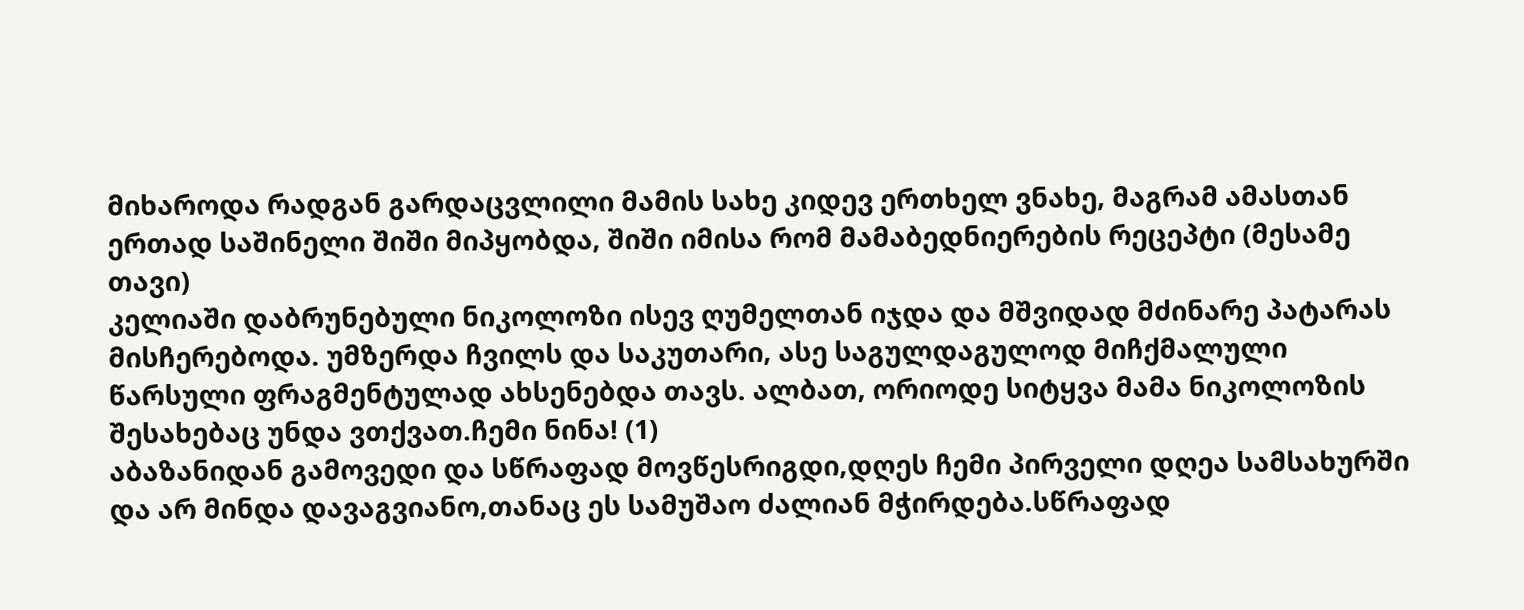მიხაროდა რადგან გარდაცვლილი მამის სახე კიდევ ერთხელ ვნახე, მაგრამ ამასთან ერთად საშინელი შიში მიპყობდა, შიში იმისა რომ მამაბედნიერების რეცეპტი (მესამე თავი)
კელიაში დაბრუნებული ნიკოლოზი ისევ ღუმელთან იჯდა და მშვიდად მძინარე პატარას მისჩერებოდა. უმზერდა ჩვილს და საკუთარი, ასე საგულდაგულოდ მიჩქმალული წარსული ფრაგმენტულად ახსენებდა თავს. ალბათ, ორიოდე სიტყვა მამა ნიკოლოზის შესახებაც უნდა ვთქვათ.ჩემი ნინა! (1)
აბაზანიდან გამოვედი და სწრაფად მოვწესრიგდი,დღეს ჩემი პირველი დღეა სამსახურში და არ მინდა დავაგვიანო,თანაც ეს სამუშაო ძალიან მჭირდება.სწრაფად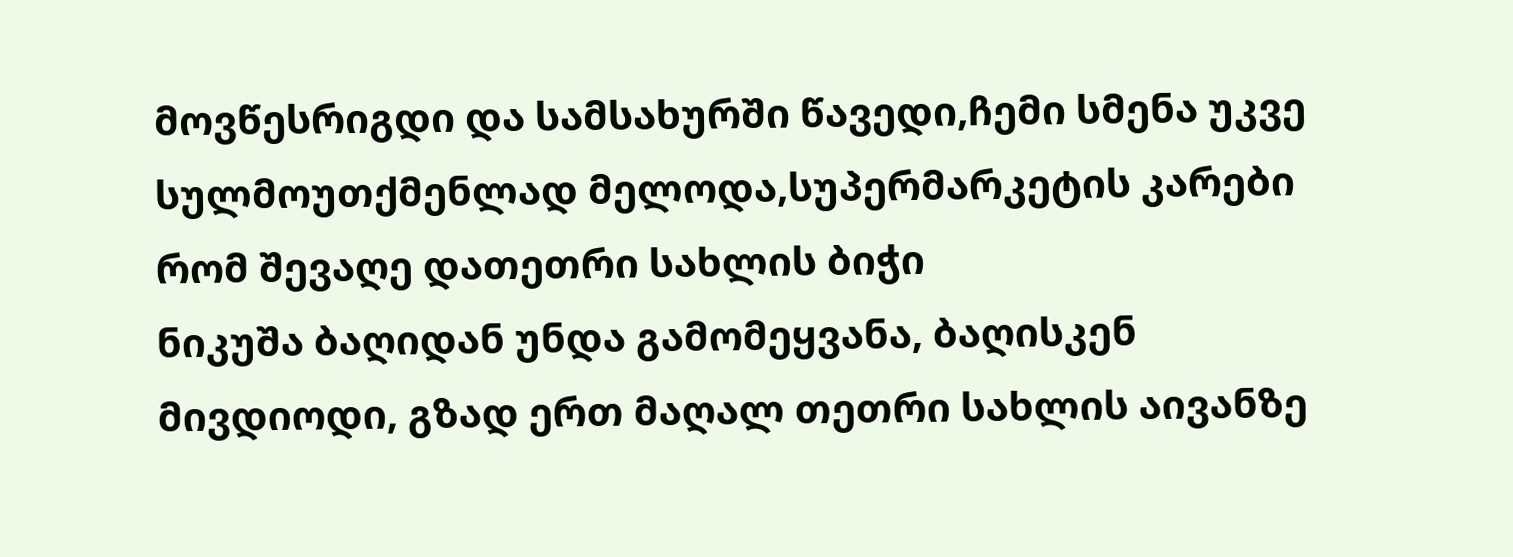მოვწესრიგდი და სამსახურში წავედი,ჩემი სმენა უკვე სულმოუთქმენლად მელოდა,სუპერმარკეტის კარები რომ შევაღე დათეთრი სახლის ბიჭი
ნიკუშა ბაღიდან უნდა გამომეყვანა, ბაღისკენ მივდიოდი, გზად ერთ მაღალ თეთრი სახლის აივანზე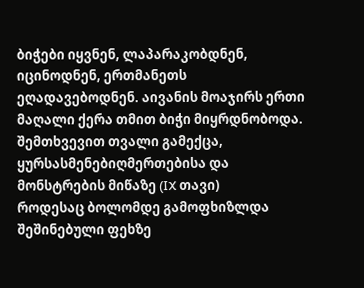ბიჭები იყვნენ, ლაპარაკობდნენ, იცინოდნენ, ერთმანეთს ეღადავებოდნენ. აივანის მოაჯირს ერთი მაღალი ქერა თმით ბიჭი მიყრდნობოდა. შემთხვევით თვალი გამექცა, ყურსასმენებიღმერთებისა და მონსტრების მიწაზე (IX თავი)
როდესაც ბოლომდე გამოფხიზლდა შეშინებული ფეხზე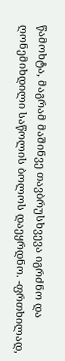წამოხტა, მაგრამ მაშინვე თავბრუსხვევა იგრძნო და ღონემიხდილი საწოლის ბოლოს დაეყრდნო. -ფრთხილად,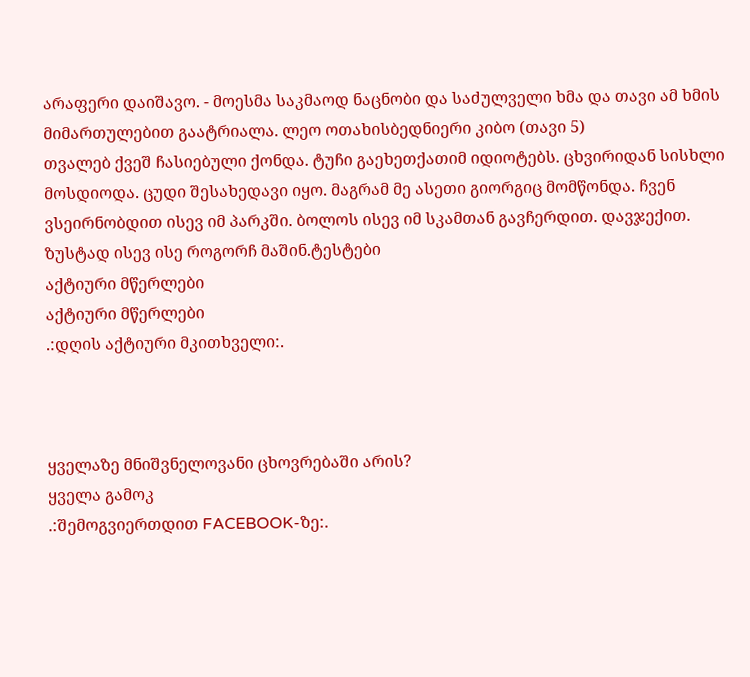არაფერი დაიშავო. - მოესმა საკმაოდ ნაცნობი და საძულველი ხმა და თავი ამ ხმის მიმართულებით გაატრიალა. ლეო ოთახისბედნიერი კიბო (თავი 5)
თვალებ ქვეშ ჩასიებული ქონდა. ტუჩი გაეხეთქათიმ იდიოტებს. ცხვირიდან სისხლი მოსდიოდა. ცუდი შესახედავი იყო. მაგრამ მე ასეთი გიორგიც მომწონდა. ჩვენ ვსეირნობდით ისევ იმ პარკში. ბოლოს ისევ იმ სკამთან გავჩერდით. დავჯექით. ზუსტად ისევ ისე როგორჩ მაშინ.ტესტები
აქტიური მწერლები
აქტიური მწერლები
.:დღის აქტიური მკითხველი:.



ყველაზე მნიშვნელოვანი ცხოვრებაში არის?
ყველა გამოკ
.:შემოგვიერთდით FACEBOOK-ზე:.